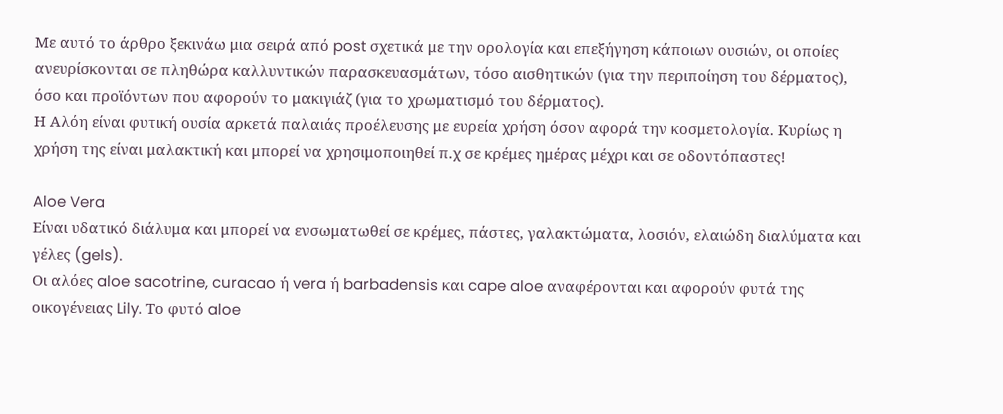Με αυτό το άρθρο ξεκινάω μια σειρά από post σχετικά με την ορολογία και επεξήγηση κάποιων ουσιών, οι οποίες ανευρίσκονται σε πληθώρα καλλυντικών παρασκευασμάτων, τόσο αισθητικών (για την περιποίηση του δέρματος), όσο και προϊόντων που αφορούν το μακιγιάζ (για το χρωματισμό του δέρματος).
Η Αλόη είναι φυτική ουσία αρκετά παλαιάς προέλευσης με ευρεία χρήση όσον αφορά την κοσμετολογία. Κυρίως η χρήση της είναι μαλακτική και μπορεί να χρησιμοποιηθεί π.χ σε κρέμες ημέρας μέχρι και σε οδοντόπαστες!

Aloe Vera
Είναι υδατικό διάλυμα και μπορεί να ενσωματωθεί σε κρέμες, πάστες, γαλακτώματα, λοσιόν, ελαιώδη διαλύματα και γέλες (gels).
Οι αλόες aloe sacotrine, curacao ή vera ή barbadensis και cape aloe αναφέρονται και αφορούν φυτά της οικογένειας Lily. Το φυτό aloe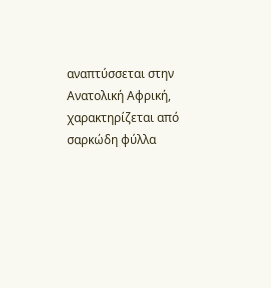αναπτύσσεται στην Ανατολική Αφρική, χαρακτηρίζεται από σαρκώδη φύλλα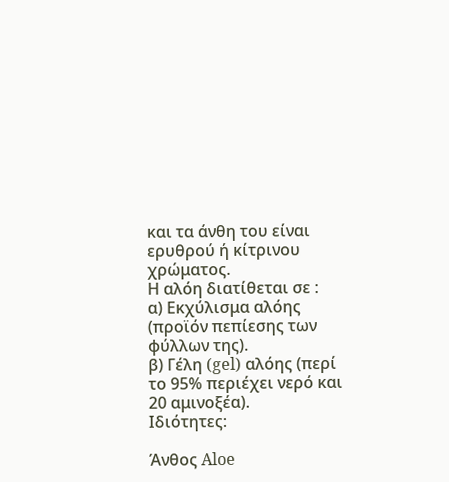και τα άνθη του είναι ερυθρού ή κίτρινου χρώματος.
Η αλόη διατίθεται σε :
α) Εκχύλισμα αλόης (προϊόν πεπίεσης των φύλλων της).
β) Γέλη (gel) αλόης (περί το 95% περιέχει νερό και 20 αμινοξέα).
Ιδιότητες:

Άνθος Aloe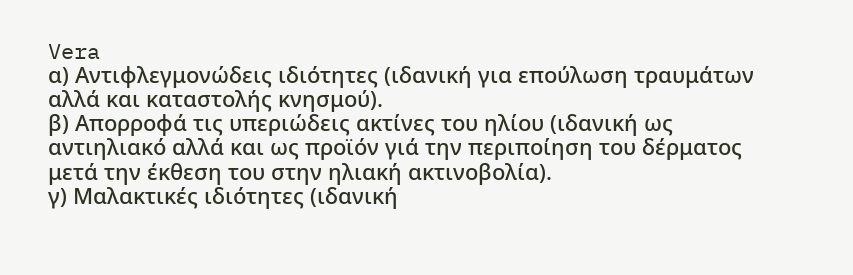Vera
α) Αντιφλεγμονώδεις ιδιότητες (ιδανική για επούλωση τραυμάτων αλλά και καταστολής κνησμού).
β) Απορροφά τις υπεριώδεις ακτίνες του ηλίου (ιδανική ως αντιηλιακό αλλά και ως προϊόν γιά την περιποίηση του δέρματος μετά την έκθεση του στην ηλιακή ακτινοβολία).
γ) Μαλακτικές ιδιότητες (ιδανική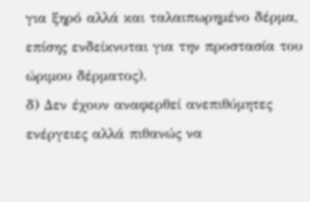για ξηρό αλλά και ταλαιπωρημένο δέρμα, επίσης ενδείκνυται για την προστασία του ώριμου δέρματος).
δ) Δεν έχουν αναφερθεί ανεπιθύμητες ενέργειες αλλά πιθανώς να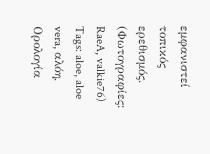εμφανιστεί τοπικός ερεθισμός.
(Φωτογραφίες: RaeA, valkie76)
Tags: aloe, aloe vera, αλόη, Ορολογία